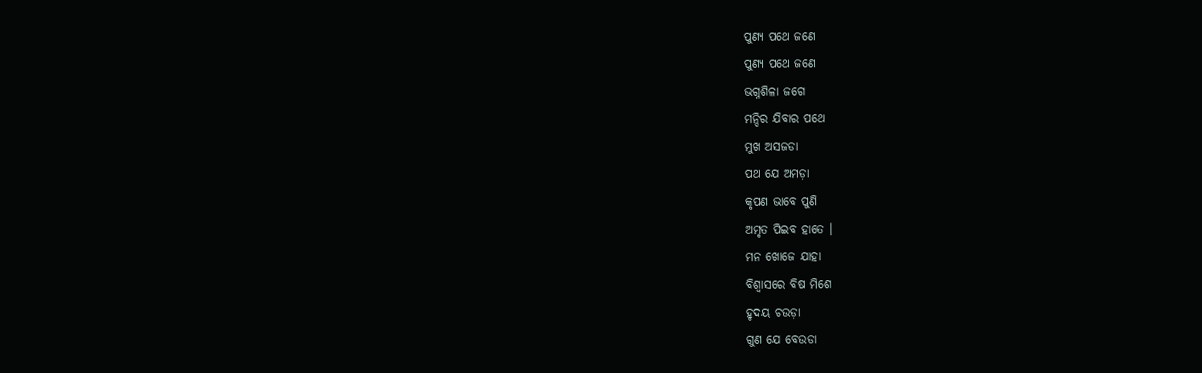ପୁଣ୍ୟ ପଥେ ଜଣେ
ପୁଣ୍ୟ ପଥେ ଜଣେ
ଭଗ୍ନଶିଳା ଜଗେ
ମନ୍ଦିର ଯିବାର ପଥେ
ମୁଖ ଅସଜଡା
ପଥ ଯେ ଅମଡ଼ା
କୃପଣ ଭାବେ ପୁଣି
ଅମୃତ ପିଇବ ହାତେ ।
ମନ ଖୋଜେ ଯାହା
ବିଶ୍ୱାସରେ ବିଷ ମିଶେ
ହୃଦୟ ଚଉଡ଼ା
ଗୁଣ ଯେ ବେଉଡା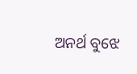ଅନର୍ଥ ବୁଝେ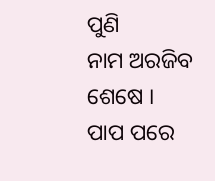ପୁଣି
ନାମ ଅରଜିବ ଶେଷେ ।
ପାପ ପରେ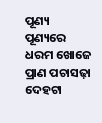ପୂଣ୍ୟ
ପୂଣ୍ୟରେ ଧରମ ଖୋଜେ
ପ୍ରାଣ ପଚାସଢ଼ା
ଦେହଟା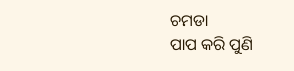ଚମଡା
ପାପ କରି ପୁଣି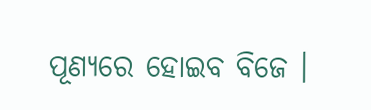ପୂଣ୍ୟରେ ହୋଇବ ବିଜେ ।